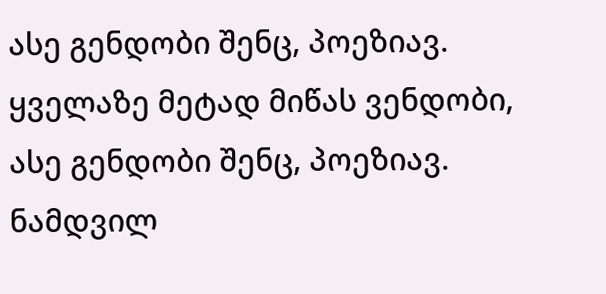ასე გენდობი შენც, პოეზიავ.
ყველაზე მეტად მიწას ვენდობი,
ასე გენდობი შენც, პოეზიავ.
ნამდვილ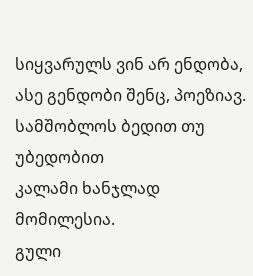სიყვარულს ვინ არ ენდობა,
ასე გენდობი შენც, პოეზიავ.
სამშობლოს ბედით თუ უბედობით
კალამი ხანჯლად მომილესია.
გული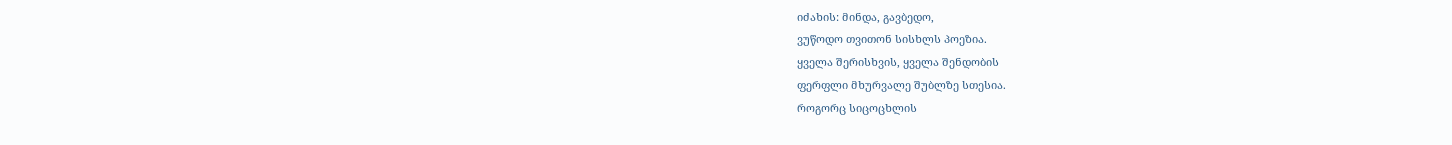იძახის: მინდა, გავბედო,
ვუწოდო თვითონ სისხლს პოეზია.
ყველა შერისხვის, ყველა შენდობის
ფერფლი მხურვალე შუბლზე სთესია.
როგორც სიცოცხლის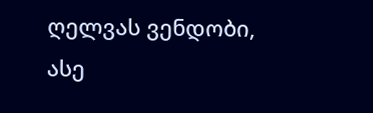ღელვას ვენდობი,
ასე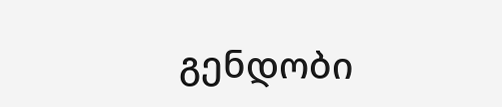გენდობი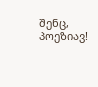შენც, პოეზიავ!